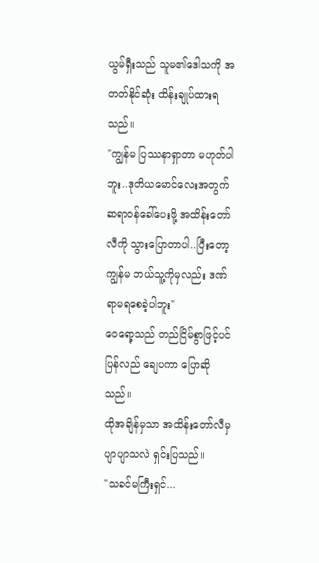ယွမ်ရှီးသည် သူမ၏ဒေါသကို အတတ်နိုင်ဆုံး ထိန်းချုပ်ထားရသည်။
"ကျွန်မ ပြဿနာရှာတာ မဟုတ်ပါဘူး..ဒုတိယမောင်လေးအတွက် ဆရာဝန်ခေါ်ပေးဖို့ အထိန်းတော်လီကို သွားပြောတာပါ..ပြီးတော့ ကျွန်မ ဘယ်သူ့ကိုမှလည်း ဒဏ်ရာမရစေခဲ့ပါဘူး"
ဝေရော့သည် တည်ငြိမ်စွာဖြင့်ပင် ပြန်လည် ချေပကာ ပြောဆိုသည်။
ထိုအချိန်မှသာ အထိန်းတော်လီမှ ပျာပျာသလဲ ရှင်းပြသည်။
"သခင်မကြီးရှင်...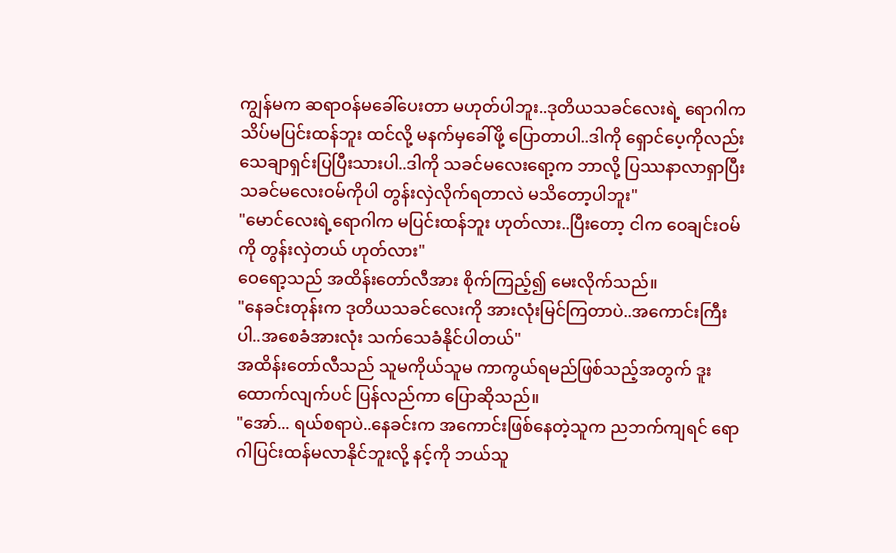ကျွန်မက ဆရာဝန်မခေါ်ပေးတာ မဟုတ်ပါဘူး..ဒုတိယသခင်လေးရဲ့ ရောဂါက သိပ်မပြင်းထန်ဘူး ထင်လို့ မနက်မှခေါ်ဖို့ ပြောတာပါ..ဒါကို ရှောင်ပေ့ကိုလည်း သေချာရှင်းပြပြီးသားပါ..ဒါကို သခင်မလေးရော့က ဘာလို့ ပြဿနာလာရှာပြီး သခင်မလေးဝမ်ကိုပါ တွန်းလှဲလိုက်ရတာလဲ မသိတော့ပါဘူး"
"မောင်လေးရဲ့ရောဂါက မပြင်းထန်ဘူး ဟုတ်လား..ပြီးတော့ ငါက ဝေချင်းဝမ်ကို တွန်းလှဲတယ် ဟုတ်လား"
ဝေရော့သည် အထိန်းတော်လီအား စိုက်ကြည့်၍ မေးလိုက်သည်။
"နေခင်းတုန်းက ဒုတိယသခင်လေးကို အားလုံးမြင်ကြတာပဲ..အကောင်းကြီးပါ..အစေခံအားလုံး သက်သေခံနိုင်ပါတယ်"
အထိန်းတော်လီသည် သူမကိုယ်သူမ ကာကွယ်ရမည်ဖြစ်သည့်အတွက် ဒူးထောက်လျက်ပင် ပြန်လည်ကာ ပြောဆိုသည်။
"အော်... ရယ်စရာပဲ..နေခင်းက အကောင်းဖြစ်နေတဲ့သူက ညဘက်ကျရင် ရောဂါပြင်းထန်မလာနိုင်ဘူးလို့ နင့်ကို ဘယ်သူ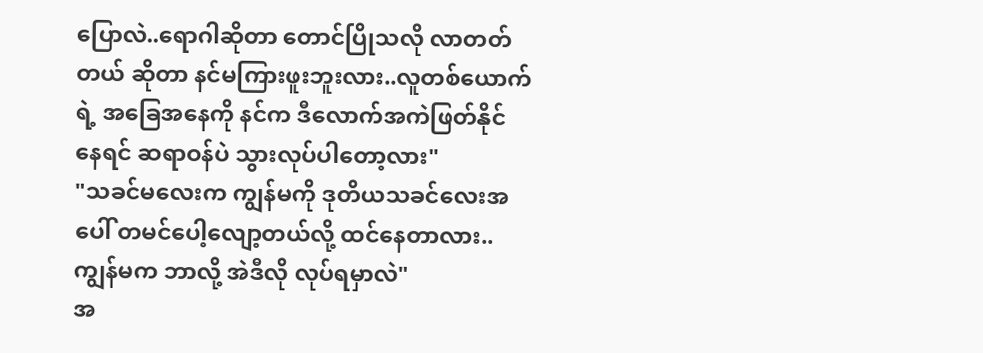ပြောလဲ..ရောဂါဆိုတာ တောင်ပြိုသလို လာတတ်တယ် ဆိုတာ နင်မကြားဖူးဘူးလား..လူတစ်ယောက်ရဲ့ အခြေအနေကို နင်က ဒီလောက်အကဲဖြတ်နိုင်နေရင် ဆရာဝန်ပဲ သွားလုပ်ပါတော့လား"
"သခင်မလေးက ကျွန်မကို ဒုတိယသခင်လေးအပေါ် တမင်ပေါ့လျော့တယ်လို့ ထင်နေတာလား..ကျွန်မက ဘာလို့ အဲဒီလို လုပ်ရမှာလဲ"
အ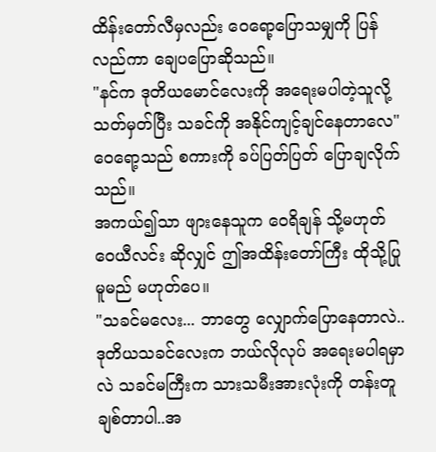ထိန်းတော်လီမှလည်း ဝေရော့ပြောသမျှကို ပြန်လည်ကာ ချေပပြောဆိုသည်။
"နင်က ဒုတိယမောင်လေးကို အရေးမပါတဲ့သူလို့ သတ်မှတ်ပြီး သခင်ကို အနိုင်ကျင့်ချင်နေတာလေ"
ဝေရော့သည် စကားကို ခပ်ပြတ်ပြတ် ပြောချလိုက်သည်။
အကယ်၍သာ ဖျားနေသူက ဝေရိချန် သို့မဟုတ် ဝေယီလင်း ဆိုလျှင် ဤအထိန်းတော်ကြီး ထိုသို့ပြုမူမည် မဟုတ်ပေ။
"သခင်မလေး... ဘာတွေ လျှောက်ပြောနေတာလဲ..ဒုတိယသခင်လေးက ဘယ်လိုလုပ် အရေးမပါရမှာလဲ သခင်မကြီးက သားသမီးအားလုံးကို တန်းတူချစ်တာပါ..အ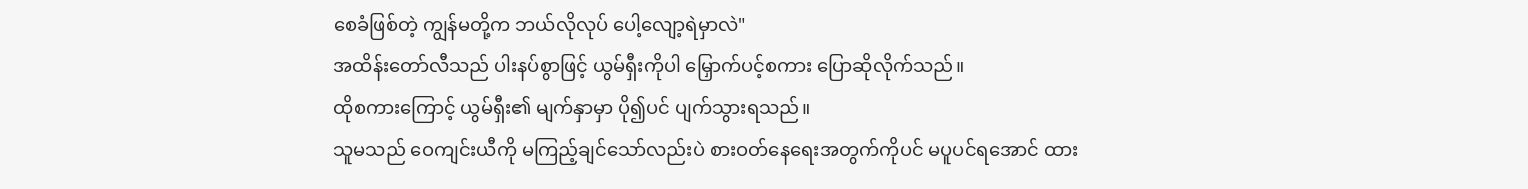စေခံဖြစ်တဲ့ ကျွန်မတို့က ဘယ်လိုလုပ် ပေါ့လျော့ရဲမှာလဲ"
အထိန်းတော်လီသည် ပါးနပ်စွာဖြင့် ယွမ်ရှီးကိုပါ မြှောက်ပင့်စကား ပြောဆိုလိုက်သည်။
ထိုစကားကြောင့် ယွမ်ရှီး၏ မျက်နှာမှာ ပို၍ပင် ပျက်သွားရသည်။
သူမသည် ဝေကျင်းယီကို မကြည့်ချင်သော်လည်းပဲ စားဝတ်နေရေးအတွက်ကိုပင် မပူပင်ရအောင် ထား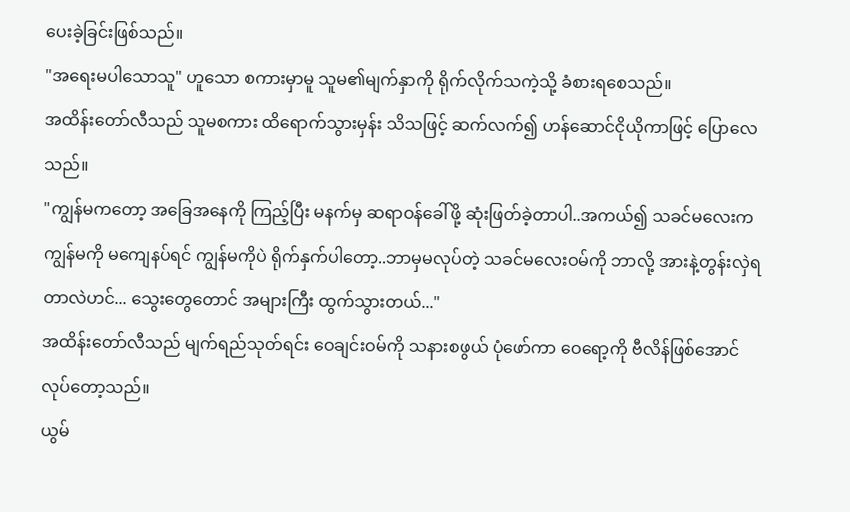ပေးခဲ့ခြင်းဖြစ်သည်။
"အရေးမပါသောသူ" ဟူသော စကားမှာမူ သူမ၏မျက်နှာကို ရိုက်လိုက်သကဲ့သို့ ခံစားရစေသည်။
အထိန်းတော်လီသည် သူမစကား ထိရောက်သွားမှန်း သိသဖြင့် ဆက်လက်၍ ဟန်ဆောင်ငိုယိုကာဖြင့် ပြောလေသည်။
"ကျွန်မကတော့ အခြေအနေကို ကြည့်ပြီး မနက်မှ ဆရာဝန်ခေါ်ဖို့ ဆုံးဖြတ်ခဲ့တာပါ..အကယ်၍ သခင်မလေးက ကျွန်မကို မကျေနပ်ရင် ကျွန်မကိုပဲ ရိုက်နှက်ပါတော့..ဘာမှမလုပ်တဲ့ သခင်မလေးဝမ်ကို ဘာလို့ အားနဲ့တွန်းလှဲရတာလဲဟင်... သွေးတွေတောင် အများကြီး ထွက်သွားတယ်..."
အထိန်းတော်လီသည် မျက်ရည်သုတ်ရင်း ဝေချင်းဝမ်ကို သနားစဖွယ် ပုံဖော်ကာ ဝေရော့ကို ဗီလိန်ဖြစ်အောင် လုပ်တော့သည်။
ယွမ်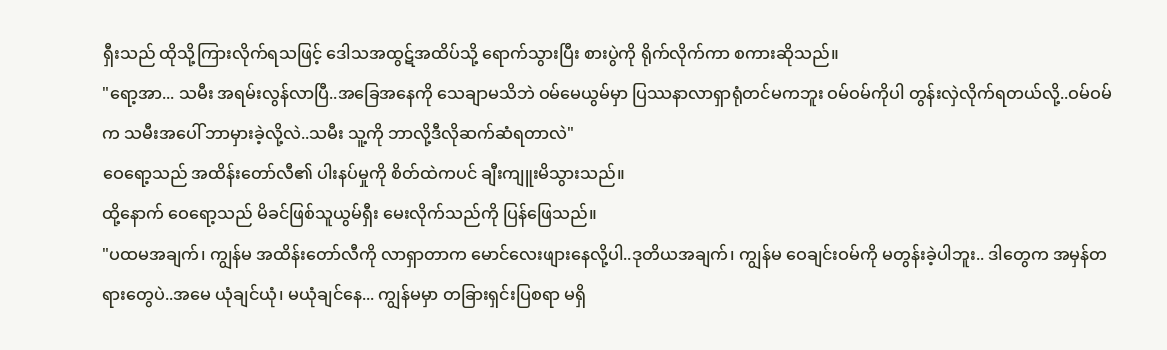ရှီးသည် ထိုသို့ကြားလိုက်ရသဖြင့် ဒေါသအထွဋ်အထိပ်သို့ ရောက်သွားပြီး စားပွဲကို ရိုက်လိုက်ကာ စကားဆိုသည်။
"ရော့အာ... သမီး အရမ်းလွန်လာပြီ..အခြေအနေကို သေချာမသိဘဲ ဝမ်မေယွမ်မှာ ပြဿနာလာရှာရုံတင်မကဘူး ဝမ်ဝမ်ကိုပါ တွန်းလှဲလိုက်ရတယ်လို့..ဝမ်ဝမ်က သမီးအပေါ် ဘာမှားခဲ့လို့လဲ..သမီး သူ့ကို ဘာလို့ဒီလိုဆက်ဆံရတာလဲ"
ဝေရော့သည် အထိန်းတော်လီ၏ ပါးနပ်မှုကို စိတ်ထဲကပင် ချီးကျူးမိသွားသည်။
ထို့နောက် ဝေရော့သည် မိခင်ဖြစ်သူယွမ်ရှီး မေးလိုက်သည်ကို ပြန်ဖြေသည်။
"ပထမအချက်၊ ကျွန်မ အထိန်းတော်လီကို လာရှာတာက မောင်လေးဖျားနေလို့ပါ..ဒုတိယအချက်၊ ကျွန်မ ဝေချင်းဝမ်ကို မတွန်းခဲ့ပါဘူး.. ဒါတွေက အမှန်တရားတွေပဲ..အမေ ယုံချင်ယုံ၊ မယုံချင်နေ... ကျွန်မမှာ တခြားရှင်းပြစရာ မရှိ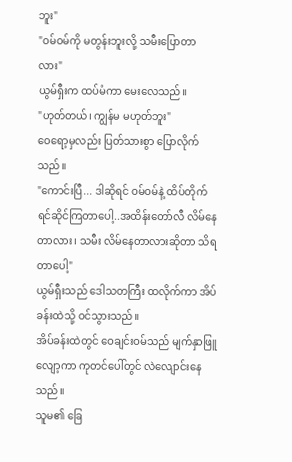ဘူး"
"ဝမ်ဝမ်ကို မတွန်းဘူးလို့ သမီးပြောတာလား"
ယွမ်ရှီးက ထပ်မံကာ မေးလေသည်။
"ဟုတ်တယ်၊ ကျွန်မ မဟုတ်ဘူး"
ဝေရော့မှလည်း ပြတ်သားစွာ ပြောလိုက်သည်။
"ကောင်းပြီ... ဒါဆိုရင် ဝမ်ဝမ်နဲ့ ထိပ်တိုက်ရင်ဆိုင်ကြတာပေါ့..အထိန်းတော်လီ လိမ်နေတာလား၊ သမီး လိမ်နေတာလားဆိုတာ သိရတာပေါ့"
ယွမ်ရှီးသည် ဒေါသတကြီး ထလိုက်ကာ အိပ်ခန်းထဲသို့ ဝင်သွားသည်။
အိပ်ခန်းထဲတွင် ဝေချင်းဝမ်သည် မျက်နှာဖြူလျော့ကာ ကုတင်ပေါ်တွင် လဲလျောင်းနေသည်။
သူမ၏ ခြေ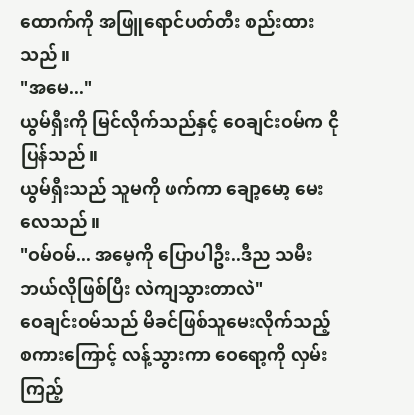ထောက်ကို အဖြူရောင်ပတ်တီး စည်းထားသည်။
"အမေ..."
ယွမ်ရှီးကို မြင်လိုက်သည်နှင့် ဝေချင်းဝမ်က ငိုပြန်သည်။
ယွမ်ရှီးသည် သူမကို ဖက်ကာ ချော့မော့ မေးလေသည်။
"ဝမ်ဝမ်... အမေ့ကို ပြောပါဦး..ဒီည သမီး ဘယ်လိုဖြစ်ပြီး လဲကျသွားတာလဲ"
ဝေချင်းဝမ်သည် မိခင်ဖြစ်သူမေးလိုက်သည့် စကားကြောင့် လန့်သွားကာ ဝေရော့ကို လှမ်းကြည့်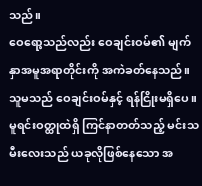သည်။
ဝေရော့သည်လည်း ဝေချင်းဝမ်၏ မျက်နှာအမူအရာတိုင်းကို အကဲခတ်နေသည်။
သူမသည် ဝေချင်းဝမ်နှင့် ရန်ငြိုးမရှိပေ။ မူရင်းဝတ္ထုထဲရှိ ကြင်နာတတ်သည့် မင်းသမီးလေးသည် ယခုလိုဖြစ်နေသော အ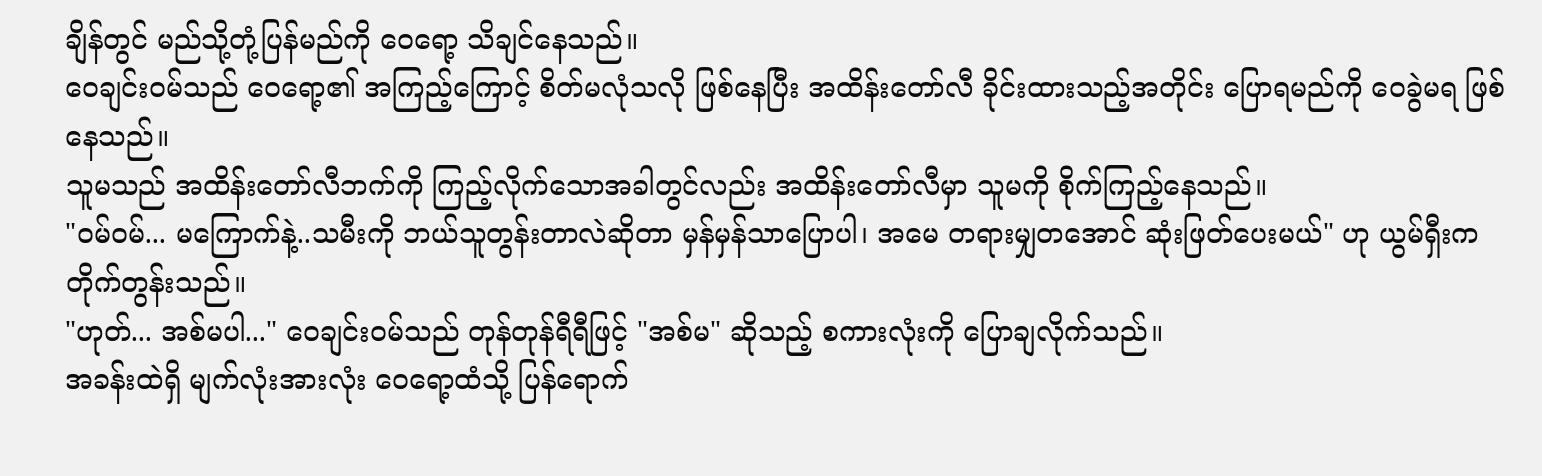ချိန်တွင် မည်သို့တုံ့ပြန်မည်ကို ဝေရော့ သိချင်နေသည်။
ဝေချင်းဝမ်သည် ဝေရော့၏ အကြည့်ကြောင့် စိတ်မလုံသလို ဖြစ်နေပြီး အထိန်းတော်လီ ခိုင်းထားသည့်အတိုင်း ပြောရမည်ကို ဝေခွဲမရ ဖြစ်နေသည်။
သူမသည် အထိန်းတော်လီဘက်ကို ကြည့်လိုက်သောအခါတွင်လည်း အထိန်းတော်လီမှာ သူမကို စိုက်ကြည့်နေသည်။
"ဝမ်ဝမ်... မကြောက်နဲ့..သမီးကို ဘယ်သူတွန်းတာလဲဆိုတာ မှန်မှန်သာပြောပါ၊ အမေ တရားမျှတအောင် ဆုံးဖြတ်ပေးမယ်" ဟု ယွမ်ရှီးက တိုက်တွန်းသည်။
"ဟုတ်... အစ်မပါ..." ဝေချင်းဝမ်သည် တုန်တုန်ရီရီဖြင့် "အစ်မ" ဆိုသည့် စကားလုံးကို ပြောချလိုက်သည်။
အခန်းထဲရှိ မျက်လုံးအားလုံး ဝေရော့ထံသို့ ပြန်ရောက်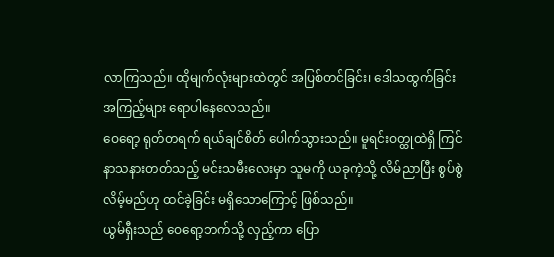လာကြသည်။ ထိုမျက်လုံးများထဲတွင် အပြစ်တင်ခြင်း၊ ဒေါသထွက်ခြင်း အကြည့်များ ရောပါနေလေသည်။
ဝေရော့ ရုတ်တရက် ရယ်ချင်စိတ် ပေါက်သွားသည်။ မူရင်းဝတ္ထုထဲရှိ ကြင်နာသနားတတ်သည့် မင်းသမီးလေးမှာ သူမကို ယခုကဲ့သို့ လိမ်ညာပြီး စွပ်စွဲလိမ့်မည်ဟု ထင်ခဲ့ခြင်း မရှိသောကြောင့် ဖြစ်သည်။
ယွမ်ရှီးသည် ဝေရော့ဘက်သို့ လှည့်ကာ ပြော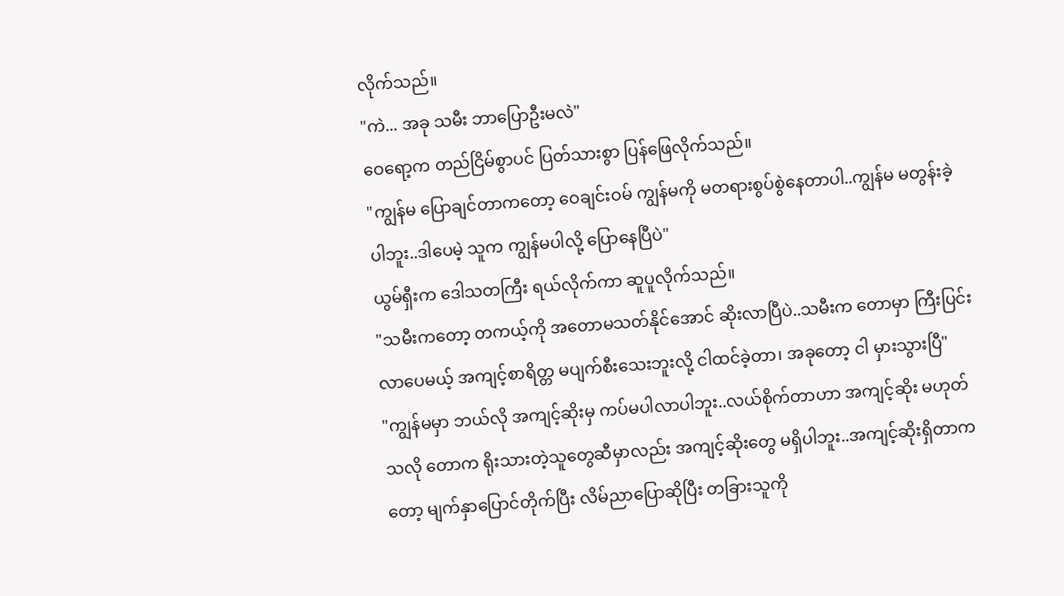လိုက်သည်။
"ကဲ... အခု သမီး ဘာပြောဦးမလဲ"
ဝေရော့က တည်ငြိမ်စွာပင် ပြတ်သားစွာ ပြန်ဖြေလိုက်သည်။
"ကျွန်မ ပြောချင်တာကတော့ ဝေချင်းဝမ် ကျွန်မကို မတရားစွပ်စွဲနေတာပါ..ကျွန်မ မတွန်းခဲ့ပါဘူး..ဒါပေမဲ့ သူက ကျွန်မပါလို့ ပြောနေပြီပဲ"
ယွမ်ရှီးက ဒေါသတကြီး ရယ်လိုက်ကာ ဆူပူလိုက်သည်။
"သမီးကတော့ တကယ့်ကို အတောမသတ်နိုင်အောင် ဆိုးလာပြီပဲ..သမီးက တောမှာ ကြီးပြင်းလာပေမယ့် အကျင့်စာရိတ္တ မပျက်စီးသေးဘူးလို့ ငါထင်ခဲ့တာ၊ အခုတော့ ငါ မှားသွားပြီ"
"ကျွန်မမှာ ဘယ်လို အကျင့်ဆိုးမှ ကပ်မပါလာပါဘူး..လယ်စိုက်တာဟာ အကျင့်ဆိုး မဟုတ်သလို တောက ရိုးသားတဲ့သူတွေဆီမှာလည်း အကျင့်ဆိုးတွေ မရှိပါဘူး..အကျင့်ဆိုးရှိတာကတော့ မျက်နှာပြောင်တိုက်ပြီး လိမ်ညာပြောဆိုပြီး တခြားသူကို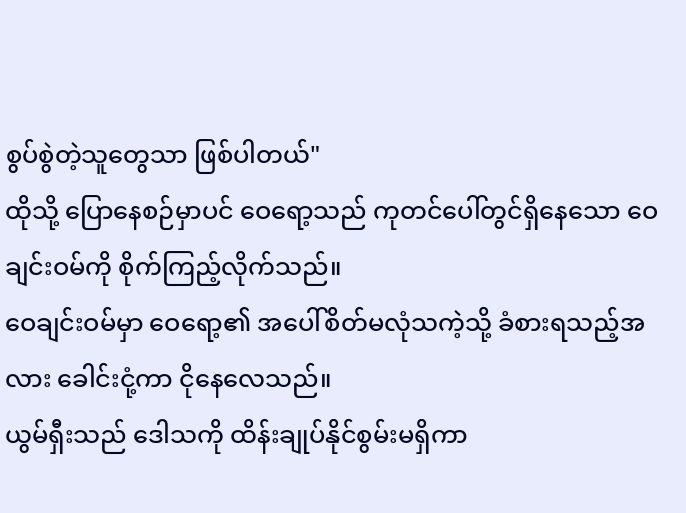စွပ်စွဲတဲ့သူတွေသာ ဖြစ်ပါတယ်"
ထိုသို့ ပြောနေစဉ်မှာပင် ဝေရော့သည် ကုတင်ပေါ်တွင်ရှိနေသော ဝေချင်းဝမ်ကို စိုက်ကြည့်လိုက်သည်။
ဝေချင်းဝမ်မှာ ဝေရော့၏ အပေါ်စိတ်မလုံသကဲ့သို့ ခံစားရသည့်အလား ခေါင်းငုံ့ကာ ငိုနေလေသည်။
ယွမ်ရှီးသည် ဒေါသကို ထိန်းချုပ်နိုင်စွမ်းမရှိကာ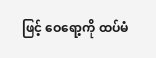ဖြင့် ဝေရော့ကို ထပ်မံ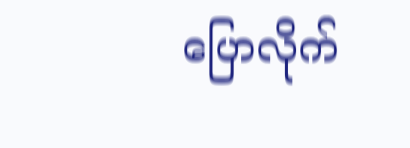ပြောလိုက်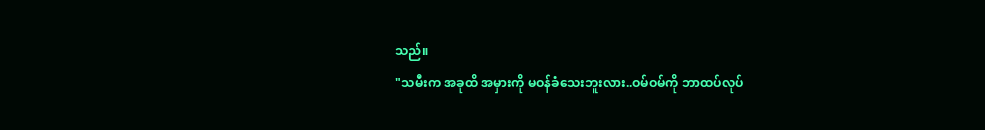သည်။
"သမီးက အခုထိ အမှားကို မဝန်ခံသေးဘူးလား..ဝမ်ဝမ်ကို ဘာထပ်လုပ်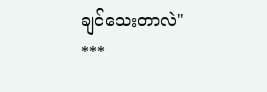ချင်သေးတာလဲ"
***